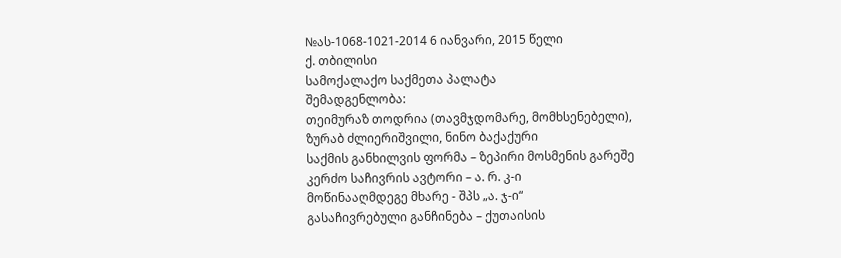№ას-1068-1021-2014 6 იანვარი, 2015 წელი
ქ. თბილისი
სამოქალაქო საქმეთა პალატა
შემადგენლობა:
თეიმურაზ თოდრია (თავმჯდომარე, მომხსენებელი),
ზურაბ ძლიერიშვილი, ნინო ბაქაქური
საქმის განხილვის ფორმა – ზეპირი მოსმენის გარეშე
კერძო საჩივრის ავტორი – ა. რ. კ-ი
მოწინააღმდეგე მხარე - შპს „ა. ჯ-ი“
გასაჩივრებული განჩინება – ქუთაისის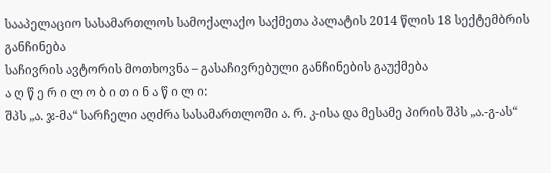სააპელაციო სასამართლოს სამოქალაქო საქმეთა პალატის 2014 წლის 18 სექტემბრის განჩინება
საჩივრის ავტორის მოთხოვნა – გასაჩივრებული განჩინების გაუქმება
ა ღ წ ე რ ი ლ ო ბ ი თ ი ნ ა წ ი ლ ი:
შპს „ა. ჯ-მა“ სარჩელი აღძრა სასამართლოში ა. რ. კ-ისა და მესამე პირის შპს „ა.-გ-ას“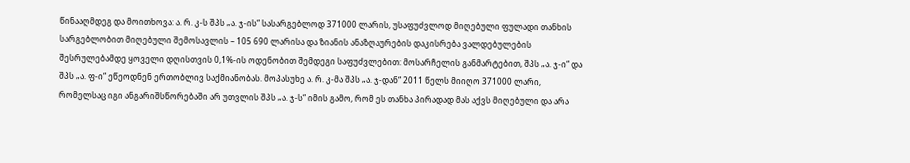წინააღმდეგ და მოითხოვა: ა. რ. კ-ს შპს „ა. ჯ-ის“ სასარგებლოდ 371000 ლარის, უსაფუძვლოდ მიღებული ფულადი თანხის სარგებლობით მიღებული შემოსავლის – 105 690 ლარისა და ზიანის ანაზღაურების დაკისრება ვალდებულების შესრულებამდე ყოველი დღისთვის 0,1%-ის ოდენობით შემდეგი საფუძვლებით: მოსარჩელის განმარტებით, შპს „ა. ჯ-ი“ და შპს „ა. ფ-ი“ ეწეოდნენ ერთობლივ საქმიანობას. მოპასუხე ა. რ. კ-მა შპს „ა. ჯ-დან“ 2011 წელს მიიღო 371000 ლარი, რომელსაც იგი ანგარიშსწორებაში არ უთვლის შპს „ა. ჯ-ს“ იმის გამო, რომ ეს თანხა პირადად მას აქვს მიღებული და არა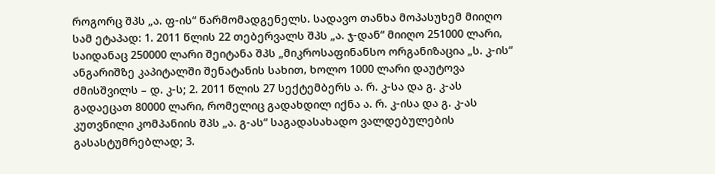როგორც შპს „ა. ფ-ის“ წარმომადგენელს. სადავო თანხა მოპასუხემ მიიღო სამ ეტაპად: 1. 2011 წლის 22 თებერვალს შპს „ა. ჯ-დან“ მიიღო 251000 ლარი, საიდანაც 250000 ლარი შეიტანა შპს „მიკროსაფინანსო ორგანიზაცია „ს. კ-ის“ ანგარიშზე კაპიტალში შენატანის სახით, ხოლო 1000 ლარი დაუტოვა ძმისშვილს – დ. კ-ს; 2. 2011 წლის 27 სექტემბერს ა. რ. კ-სა და გ. კ-ას გადაეცათ 80000 ლარი, რომელიც გადახდილ იქნა ა. რ. კ-ისა და გ. კ-ას კუთვნილი კომპანიის შპს „ა. გ-ას“ საგადასახადო ვალდებულების გასასტუმრებლად; 3.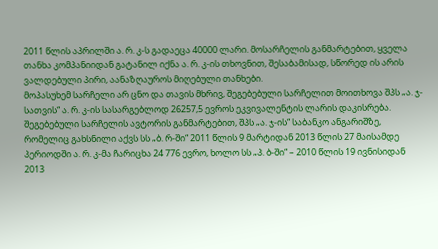2011 წლის აპრილში ა. რ. კ-ს გადაეცა 40000 ლარი. მოსარჩელის განმარტებით, ყველა თანხა კომპანიიდან გატანილ იქნა ა. რ. კ-ის თხოვნით, შესაბამისად, სწორედ ის არის ვალდებული პირი, აანაზღაუროს მიღებული თანხები.
მოპასუხემ სარჩელი არ ცნო და თავის მხრივ, შეგებებული სარჩელით მოითხოვა შპს „ა. ჯ-სათვის“ ა. რ. კ-ის სასარგებლოდ 26257,5 ევროს ეკვივალენტის ლარის დაკისრება. შეგებებული სარჩელის ავტორის განმარტებით, შპს „ა. ჯ-ის“ საბანკო ანგარიშზე, რომელიც გახსნილი აქვს სს „ბ. რ-ში“ 2011 წლის 9 მარტიდან 2013 წლის 27 მაისამდე პერიოდში ა. რ. კ-მა ჩარიცხა 24 776 ევრო, ხოლო სს „პ. ბ-ში“ – 2010 წლის 19 ივნისიდან 2013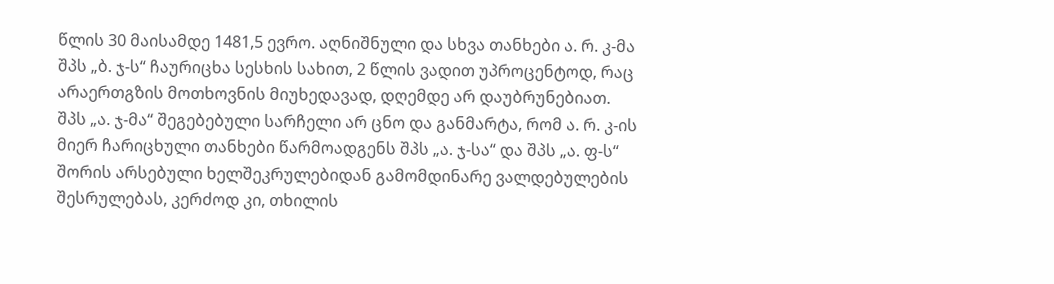წლის 30 მაისამდე 1481,5 ევრო. აღნიშნული და სხვა თანხები ა. რ. კ-მა შპს „ბ. ჯ-ს“ ჩაურიცხა სესხის სახით, 2 წლის ვადით უპროცენტოდ, რაც არაერთგზის მოთხოვნის მიუხედავად, დღემდე არ დაუბრუნებიათ.
შპს „ა. ჯ-მა“ შეგებებული სარჩელი არ ცნო და განმარტა, რომ ა. რ. კ-ის მიერ ჩარიცხული თანხები წარმოადგენს შპს „ა. ჯ-სა“ და შპს „ა. ფ-ს“ შორის არსებული ხელშეკრულებიდან გამომდინარე ვალდებულების შესრულებას, კერძოდ კი, თხილის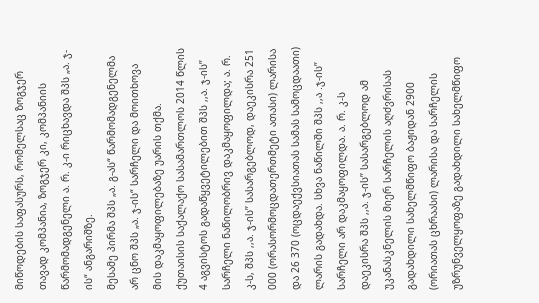მიწოდების საფასურს, რომელსაც ზოგჯერ თავად კომპანია, ზოგჯერ კი, კომპანიის წარმომადგენელი ა. რ. კ-ი რიცხავდა შპს „ა. ჯ-ის“ ანგარიშზე.
მესამე პირმა შპს „ა. გ-ას“ წარმომადგენელმა არ ცნო შპს „ა. ჯ-ის“ სარჩელი და მოითხოვა მის დაკმაყოფილებაზე უარის თქმა.
ქუთაისის საქალაქო სასამართლოს 2014 წლის 4 აგვისტოს გადაწყვეტილებით შპს ,,ა. ჯ-ის’’ სარჩელი ნაწილობრივ დაკმაყოფილდა; ა. რ. კ-ს, შპს ,,ა. ჯ-ის’’ სასარგებლოდ, დაეკისრა 251 000 (ორასორმოცდათერთმეტი ათასი) ლარისა და 26 370 (ოცდაექვსიათას სამას სამოცდაათი) ლარის გადახდა. სხვა ნაწილში შპს ,,ა .ჯ-ის’’ სარჩელი არ დაკმაყოფილდა. ა. რ. კ-ს დაეკისრა შპს ,,ა. ჯ-ის’’ სასარგებლოდ ამ უკანასკნელის მიერ სარჩელის აღძვრისას გადახდილი სახელმწიფო ბაჟიდან 2900 (ორიათას ცხრაასი) ლარისა და სარჩელის უზრუნველყოფაზე გადახდილი სახელმწიფო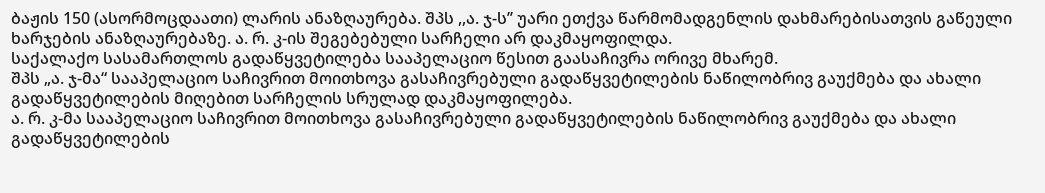ბაჟის 150 (ასორმოცდაათი) ლარის ანაზღაურება. შპს ,,ა. ჯ-ს’’ უარი ეთქვა წარმომადგენლის დახმარებისათვის გაწეული ხარჯების ანაზღაურებაზე. ა. რ. კ-ის შეგებებული სარჩელი არ დაკმაყოფილდა.
საქალაქო სასამართლოს გადაწყვეტილება სააპელაციო წესით გაასაჩივრა ორივე მხარემ.
შპს „ა. ჯ-მა“ სააპელაციო საჩივრით მოითხოვა გასაჩივრებული გადაწყვეტილების ნაწილობრივ გაუქმება და ახალი გადაწყვეტილების მიღებით სარჩელის სრულად დაკმაყოფილება.
ა. რ. კ-მა სააპელაციო საჩივრით მოითხოვა გასაჩივრებული გადაწყვეტილების ნაწილობრივ გაუქმება და ახალი გადაწყვეტილების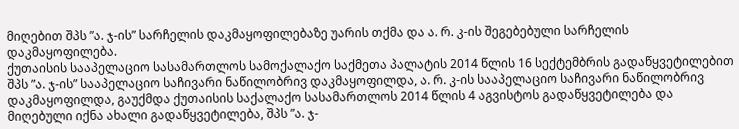მიღებით შპს ”ა. ჯ-ის” სარჩელის დაკმაყოფილებაზე უარის თქმა და ა. რ. კ-ის შეგებებული სარჩელის დაკმაყოფილება.
ქუთაისის სააპელაციო სასამართლოს სამოქალაქო საქმეთა პალატის 2014 წლის 16 სექტემბრის გადაწყვეტილებით შპს ”ა. ჯ-ის” სააპელაციო საჩივარი ნაწილობრივ დაკმაყოფილდა, ა. რ. კ-ის სააპელაციო საჩივარი ნაწილობრივ დაკმაყოფილდა, გაუქმდა ქუთაისის საქალაქო სასამართლოს 2014 წლის 4 აგვისტოს გადაწყვეტილება და მიღებული იქნა ახალი გადაწყვეტილება, შპს ”ა. ჯ-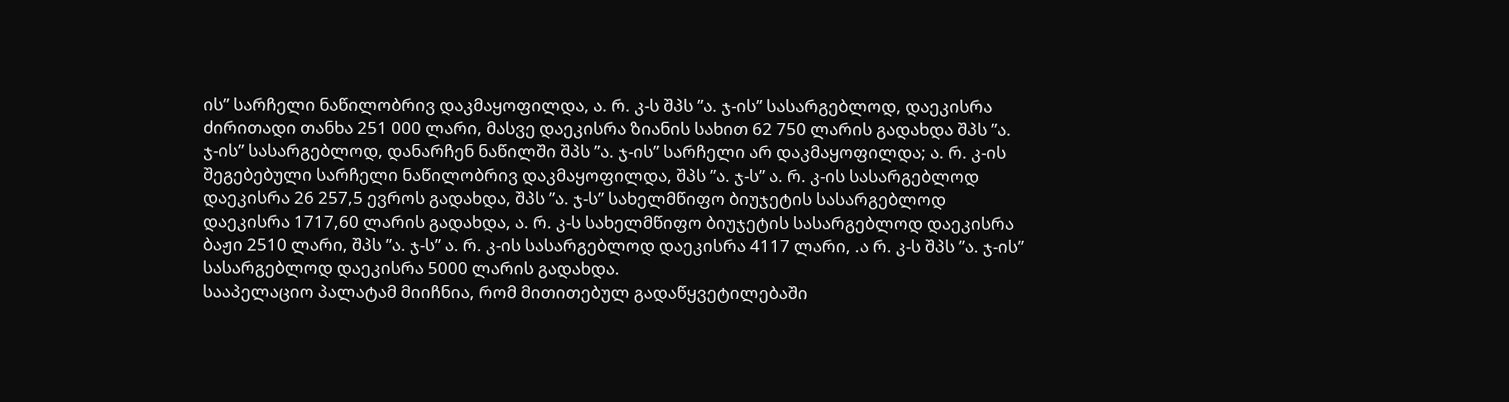ის” სარჩელი ნაწილობრივ დაკმაყოფილდა, ა. რ. კ-ს შპს ”ა. ჯ-ის” სასარგებლოდ, დაეკისრა ძირითადი თანხა 251 000 ლარი, მასვე დაეკისრა ზიანის სახით 62 750 ლარის გადახდა შპს ”ა. ჯ-ის” სასარგებლოდ, დანარჩენ ნაწილში შპს ”ა. ჯ-ის” სარჩელი არ დაკმაყოფილდა; ა. რ. კ-ის შეგებებული სარჩელი ნაწილობრივ დაკმაყოფილდა, შპს ”ა. ჯ-ს” ა. რ. კ-ის სასარგებლოდ დაეკისრა 26 257,5 ევროს გადახდა, შპს ”ა. ჯ-ს” სახელმწიფო ბიუჯეტის სასარგებლოდ დაეკისრა 1717,60 ლარის გადახდა, ა. რ. კ-ს სახელმწიფო ბიუჯეტის სასარგებლოდ დაეკისრა ბაჟი 2510 ლარი, შპს ”ა. ჯ-ს” ა. რ. კ-ის სასარგებლოდ დაეკისრა 4117 ლარი, .ა რ. კ-ს შპს ”ა. ჯ-ის” სასარგებლოდ დაეკისრა 5000 ლარის გადახდა.
სააპელაციო პალატამ მიიჩნია, რომ მითითებულ გადაწყვეტილებაში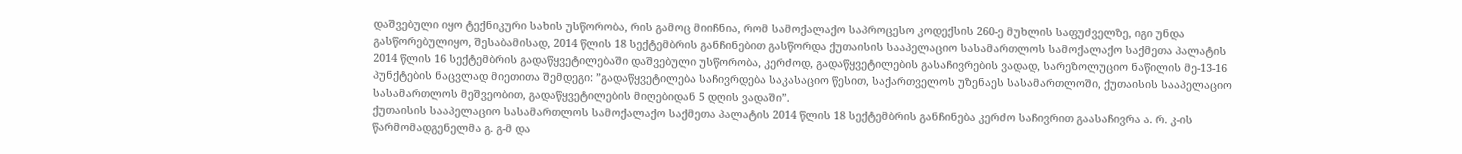დაშვებული იყო ტექნიკური სახის უსწორობა, რის გამოც მიიჩნია, რომ სამოქალაქო საპროცესო კოდექსის 260-ე მუხლის საფუძველზე, იგი უნდა გასწორებულიყო, შესაბამისად, 2014 წლის 18 სექტემბრის განჩინებით გასწორდა ქუთაისის სააპელაციო სასამართლოს სამოქალაქო საქმეთა პალატის 2014 წლის 16 სექტემბრის გადაწყვეტილებაში დაშვებული უსწორობა, კერძოდ, გადაწყვეტილების გასაჩივრების ვადად, სარეზოლუციო ნაწილის მე-13-16 პუნქტების ნაცვლად მიეთითა შემდეგი: ”გადაწყვეტილება საჩივრდება საკასაციო წესით, საქართველოს უზენაეს სასამართლოში, ქუთაისის სააპელაციო სასამართლოს მეშვეობით, გადაწყვეტილების მიღებიდან 5 დღის ვადაში”.
ქუთაისის სააპელაციო სასამართლოს სამოქალაქო საქმეთა პალატის 2014 წლის 18 სექტემბრის განჩინება კერძო საჩივრით გაასაჩივრა ა. რ. კ-ის წარმომადგენელმა გ. გ-მ და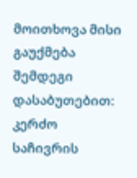მოითხოვა მისი გაუქმება შემდეგი დასაბუთებით:
კერძო საჩივრის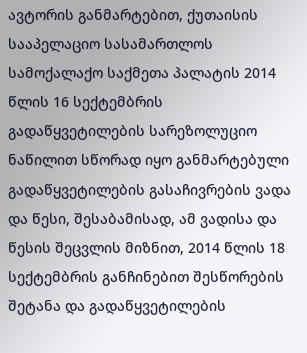ავტორის განმარტებით, ქუთაისის სააპელაციო სასამართლოს სამოქალაქო საქმეთა პალატის 2014 წლის 16 სექტემბრის გადაწყვეტილების სარეზოლუციო ნაწილით სწორად იყო განმარტებული გადაწყვეტილების გასაჩივრების ვადა და წესი, შესაბამისად, ამ ვადისა და წესის შეცვლის მიზნით, 2014 წლის 18 სექტემბრის განჩინებით შესწორების შეტანა და გადაწყვეტილების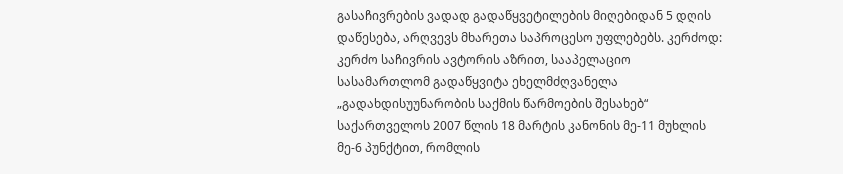გასაჩივრების ვადად გადაწყვეტილების მიღებიდან 5 დღის დაწესება, არღვევს მხარეთა საპროცესო უფლებებს. კერძოდ: კერძო საჩივრის ავტორის აზრით, სააპელაციო სასამართლომ გადაწყვიტა ეხელმძღვანელა „გადახდისუუნარობის საქმის წარმოების შესახებ“ საქართველოს 2007 წლის 18 მარტის კანონის მე-11 მუხლის მე-6 პუნქტით, რომლის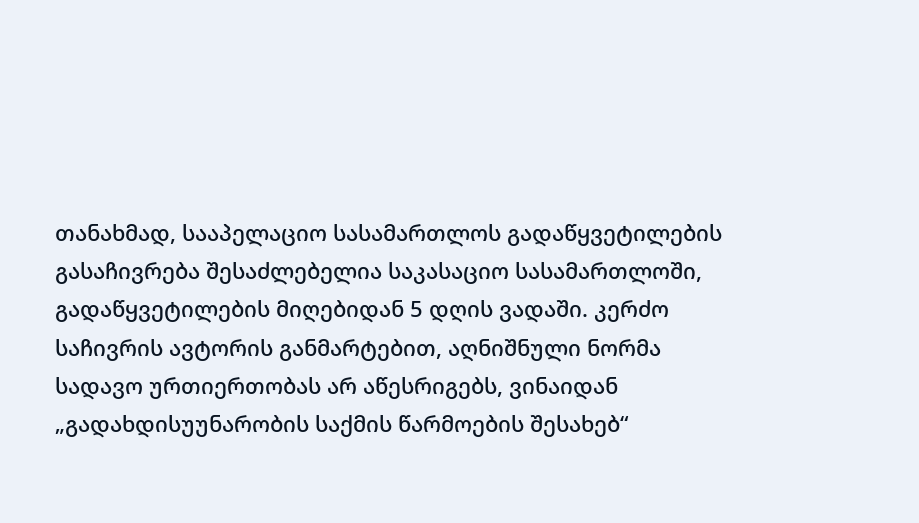თანახმად, სააპელაციო სასამართლოს გადაწყვეტილების გასაჩივრება შესაძლებელია საკასაციო სასამართლოში, გადაწყვეტილების მიღებიდან 5 დღის ვადაში. კერძო საჩივრის ავტორის განმარტებით, აღნიშნული ნორმა სადავო ურთიერთობას არ აწესრიგებს, ვინაიდან „გადახდისუუნარობის საქმის წარმოების შესახებ“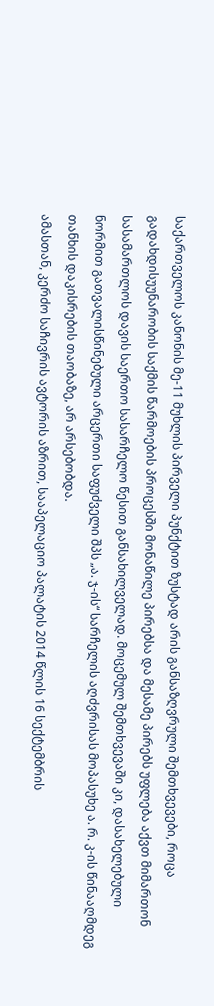საქართველოს კანონის მე-11 მუხლის პირველი პუნქტით ზუსტად არის განსაზღვრული შემთხვევები, როცა გადახდისუუნარობის საქმის წარმოების პროცესში მონაწილე პირებსა და მესამე პირებს უფლება აქვთ მიმართონ სასამართლოს დავის საერთო სასარჩელო წესით განსახილველად. მოცემულ შემთხვევაში კი, დასახელებული ნორმით გათვალისწინებული არცერთი საფუძველი შპს „ა. ჯ-ის“ სარჩელის აღძვრისას მოპასუხე ა. რ. კ-ის წინააღმდეგ თანხის დაკისრების თაობაზე, არ არსებობდა.
ამასთან, კერძო საჩივრის ავტორის აზრით, სააპელაციო პალატის 2014 წლის 16 სექტემბრის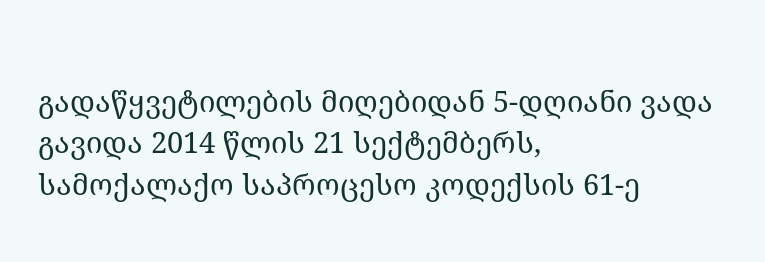გადაწყვეტილების მიღებიდან 5-დღიანი ვადა გავიდა 2014 წლის 21 სექტემბერს, სამოქალაქო საპროცესო კოდექსის 61-ე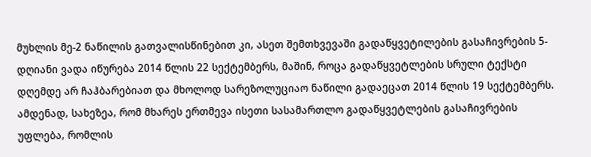მუხლის მე-2 ნაწილის გათვალისწინებით კი, ასეთ შემთხვევაში გადაწყვეტილების გასაჩივრების 5-დღიანი ვადა იწურება 2014 წლის 22 სექტემბერს, მაშინ, როცა გადაწყვეტლების სრული ტექსტი დღემდე არ ჩაჰბარებიათ და მხოლოდ სარეზოლუციაო ნაწილი გადაეცათ 2014 წლის 19 სექტემბერს. ამდენად, სახეზეა, რომ მხარეს ერთმევა ისეთი სასამართლო გადაწყვეტლების გასაჩივრების უფლება, რომლის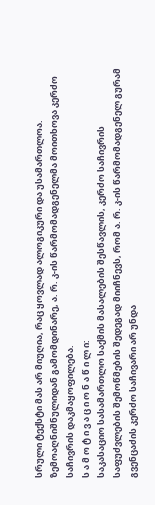სრული ტექსტი მას არ მიუღია, რაც ყოვლად ალოგიკური და უსამართლოა.
ზემოაღნიშნულიდან გამომდინარე, ა. რ. კ-ის წარმომადგენელმა მოითხოვა კერძო საჩივრის დაკმაყოფილება.
ს ა მ ო ტ ი ვ ა ც ი ო ნ ა წ ი ლ ი:
საკასაციო სასამართლო საქმის მასალების შესწავლის, კერძო საჩივრის საფუძვლების შემოწმების შედეგად მიიჩნევს, რომ ა. რ. კ-ის წარმომადგენელ გურამ გვენცაძის კერძო საჩივარი არ უნდა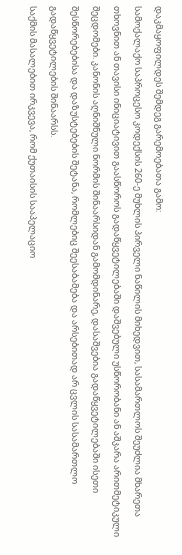დაკმაყოფილდეს შემდეგ გარემოებათა გამო:
სამოქალაქო საპროცესო კოდექსის 260-ე მუხლის პირველი ნაწილის მიხედვით, სასამართლოს შეუძლია მხარეთა თხოვნით ან თავისი ინიციატივით გაასწოროს გადაწყვეტილებაში დაშვებული უსწორობანი ან აშკარა არითმეტიკული შეცდომები. კანონის აღნიშნული ნორმის შინაარსიდან გამომდინარე, დასაშვებია გადაწყვეტილებაში ისეთი შესწორებებისა და დაზუსტებების შეტანა, რომლებიც შეესაბამება და არსებითად არ ცვლის სასამართლო გადაწყვეტილების შინაარსს.
საქმის მასალებით ირკვევა, რომ ქუთაისის სააპელაციო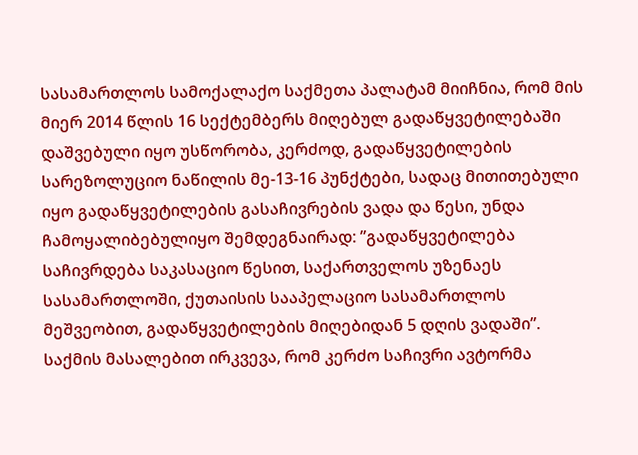სასამართლოს სამოქალაქო საქმეთა პალატამ მიიჩნია, რომ მის მიერ 2014 წლის 16 სექტემბერს მიღებულ გადაწყვეტილებაში დაშვებული იყო უსწორობა, კერძოდ, გადაწყვეტილების სარეზოლუციო ნაწილის მე-13-16 პუნქტები, სადაც მითითებული იყო გადაწყვეტილების გასაჩივრების ვადა და წესი, უნდა ჩამოყალიბებულიყო შემდეგნაირად: ”გადაწყვეტილება საჩივრდება საკასაციო წესით, საქართველოს უზენაეს სასამართლოში, ქუთაისის სააპელაციო სასამართლოს მეშვეობით, გადაწყვეტილების მიღებიდან 5 დღის ვადაში”.
საქმის მასალებით ირკვევა, რომ კერძო საჩივრი ავტორმა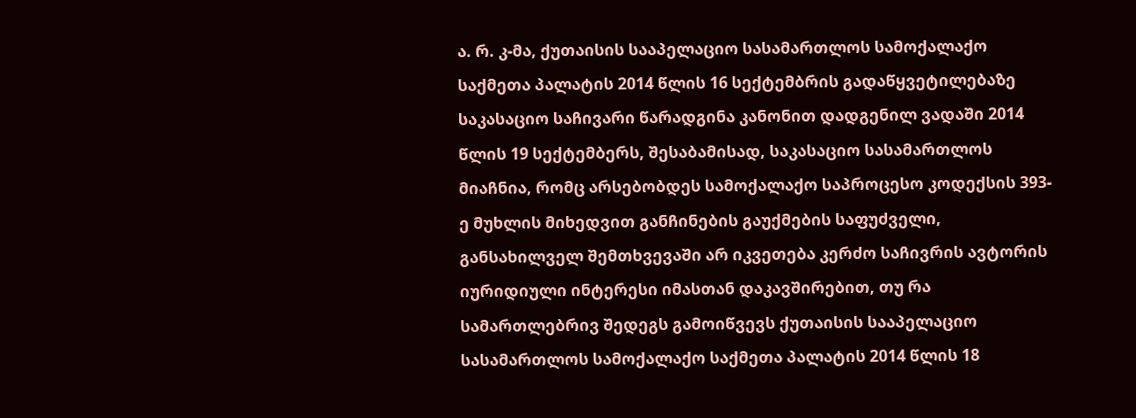ა. რ. კ-მა, ქუთაისის სააპელაციო სასამართლოს სამოქალაქო საქმეთა პალატის 2014 წლის 16 სექტემბრის გადაწყვეტილებაზე საკასაციო საჩივარი წარადგინა კანონით დადგენილ ვადაში 2014 წლის 19 სექტემბერს, შესაბამისად, საკასაციო სასამართლოს მიაჩნია, რომც არსებობდეს სამოქალაქო საპროცესო კოდექსის 393-ე მუხლის მიხედვით განჩინების გაუქმების საფუძველი, განსახილველ შემთხვევაში არ იკვეთება კერძო საჩივრის ავტორის იურიდიული ინტერესი იმასთან დაკავშირებით, თუ რა სამართლებრივ შედეგს გამოიწვევს ქუთაისის სააპელაციო სასამართლოს სამოქალაქო საქმეთა პალატის 2014 წლის 18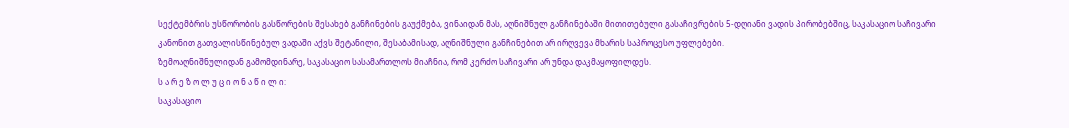სექტემბრის უსწორობის გასწორების შესახებ განჩინების გაუქმება, ვინაიდან მას, აღნიშნულ განჩინებაში მითითებული გასაჩივრების 5-დღიანი ვადის პირობებშიც, საკასაციო საჩივარი კანონით გათვალისწინებულ ვადაში აქვს შეტანილი, შესაბამისად, აღნიშნული განჩინებით არ ირღვევა მხარის საპროცესო უფლებები.
ზემოაღნიშნულიდან გამომდინარე, საკასაციო სასამართლოს მიაჩნია, რომ კერძო საჩივარი არ უნდა დაკმაყოფილდეს.
ს ა რ ე ზ ო ლ უ ც ი ო ნ ა წ ი ლ ი:
საკასაციო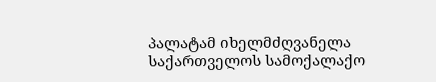პალატამ იხელმძღვანელა საქართველოს სამოქალაქო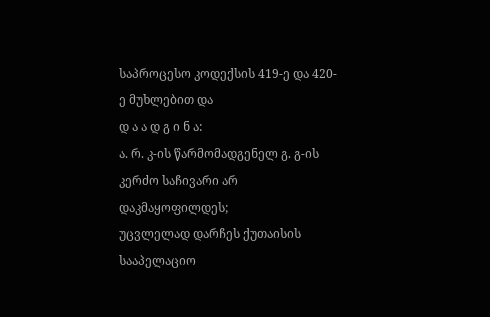საპროცესო კოდექსის 419-ე და 420-ე მუხლებით და
დ ა ა დ გ ი ნ ა:
ა. რ. კ-ის წარმომადგენელ გ. გ-ის კერძო საჩივარი არ დაკმაყოფილდეს;
უცვლელად დარჩეს ქუთაისის სააპელაციო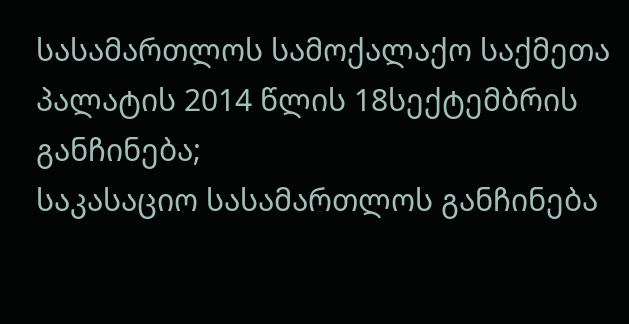სასამართლოს სამოქალაქო საქმეთა პალატის 2014 წლის 18სექტემბრის განჩინება;
საკასაციო სასამართლოს განჩინება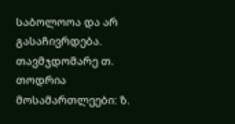საბოლოოა და არ გასაჩივრდება.
თავმჯდომარე თ. თოდრია
მოსამართლეები: ზ.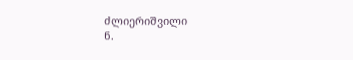ძლიერიშვილი
ნ.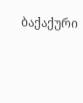ბაქაქური